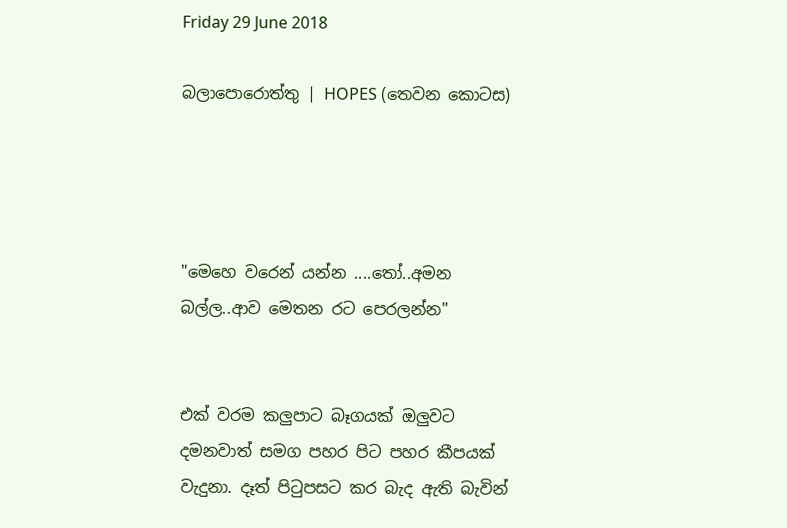Friday 29 June 2018

බලාපොරොත්තු | HOPES (තෙවන කොටස)




"මෙහෙ වරෙන් යන්න ....තෝ..අමන බල්ල..ආව මෙතන රට පෙරලන්න"


එක් වරම කලුපාට බෑගයක් ඔලුවට දමනවාත් සමග පහර පිට පහර කීපයක් වැදුනා. දෑත් පිටුපසට කර බැද ඇති බැවින්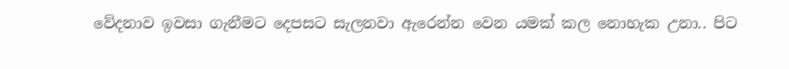වේදනාව ඉවසා ගැනීමට දෙපසට සැලනවා ඇරෙන්න වෙන යමක් කල නොහැක උනා.. පිට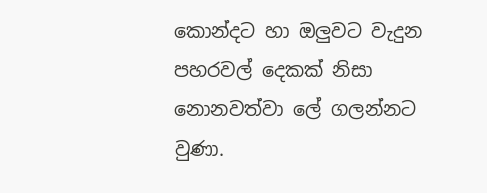කොන්දට හා ඔලුවට වැදුන පහරවල් දෙකක් නිසා නොනවත්වා ලේ ගලන්නට වුණා.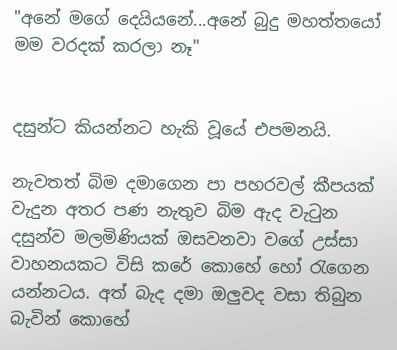"අනේ මගේ දෙයියනේ...අනේ බුදු මහත්තයෝ මම වරදක් කරලා නෑ"


දසුන්ට කියන්නට හැකි වූයේ එපමනයි.

නැවතත් බිම දමාගෙන පා පහරවල් කීපයක් වැදුන අතර පණ නැතුව බිම ඇද වැටුන දසුන්ව මලමිණියක් ඔසවනවා වගේ උස්සා වාහනයකට විසි කරේ කොහේ හෝ රැගෙන යන්නටය. අත් බැද දමා ඔලුවද වසා තිබුන බැවින් කොහේ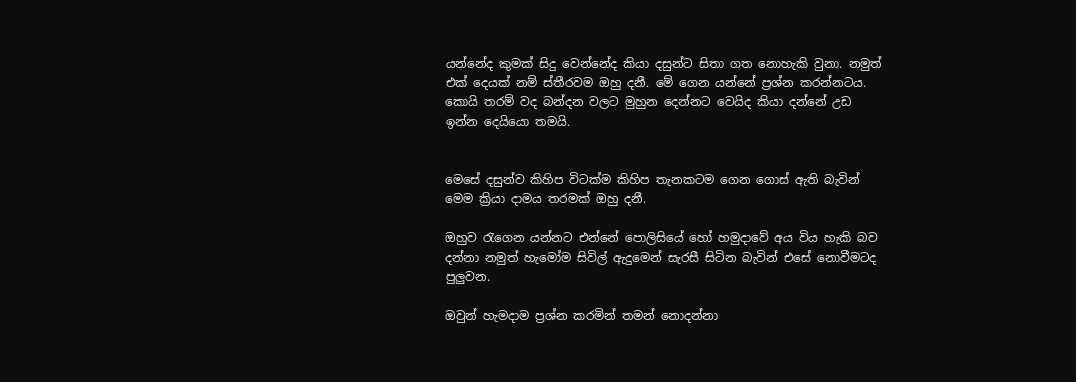යන්නේද කුමක් සිදු වෙන්නේද කියා දසුන්ට සිතා ගත නොහැකි වුනා. නමුත් එක් දෙයක් නම් ස්තීරවම ඔහු දනී. මේ ගෙන යන්නේ ප්‍රශ්න කරන්නටය. කොයි තරම් වද බන්දන වලට මුහුන දෙන්නට වෙයිද කියා දන්නේ උඩ ඉන්න දෙයියො තමයි.


මෙසේ දසුන්ව කිහිප විටක්ම කිහිප තැනකටම ගෙන ගොස් ඇති බැවින් මෙම ක්‍රියා දාමය තරමක් ඔහු දනී.

ඔහුව රැගෙන යන්නට එන්නේ පොලිසියේ හෝ හමුදාවේ අය විය හැකි බව දන්නා නමුත් හැමෝම සිවිල් ඇදුමෙන් සැරසී සිටින බැවින් එසේ නොවීමටද පුලුවන.

ඔවුන් හැමදාම ප්‍රශ්න කරමින් තමන් නොදන්නා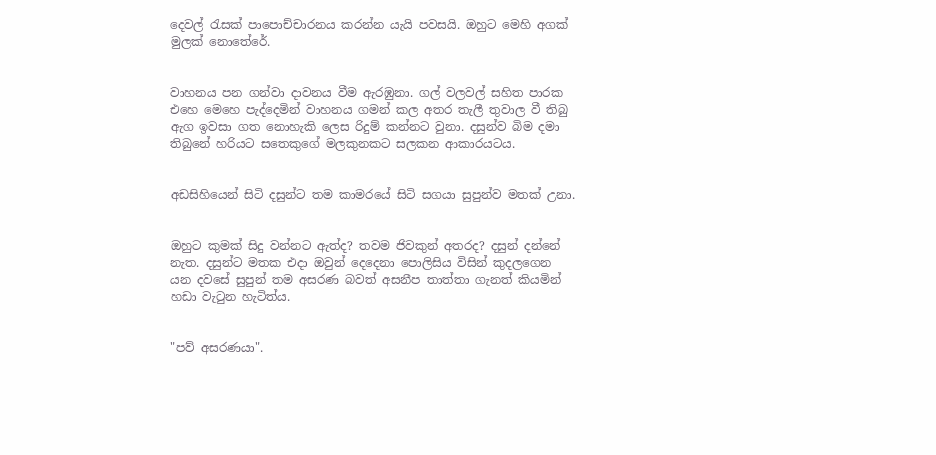දෙවල් රැසක් පාපොච්චාරනය කරන්න යැයි පවසයි. ඔහුට මෙහි අගක් මුලක් නොතේරේ.


වාහනය පන ගන්වා දාවනය වීම ඇරඹුනා. ගල් වලවල් සහිත පාරක එහෙ මෙහෙ පැද්දෙමින් වාහනය ගමන් කල අතර තැලී තුවාල වී තිබු ඇග ඉවසා ගත නොහැකි ලෙස රිදුම් කන්නට වුනා. දසුන්ව බිම දමා තිබුනේ හරියට සතෙකුගේ මලකුනකට සලකන ආකාරයටය.


අඩසිහියෙන් සිටි දසුන්ට තම කාමරයේ සිටි සගයා සුපුන්ව මතක් උනා.


ඔහුට කුමක් සිදු වන්නට ඇත්ද? තවම ජිවකුන් අතරද? දසුන් දන්නේ නැත. දසුන්ට මතක එදා ඔවුන් දෙදෙනා පොලිසිය විසින් කුදලගෙන යන දවසේ සුපුන් තම අසරණ බවත් අසනීප තාත්තා ගැනත් කියමින් හඩා වැටුන හැටිත්ය.


"පව් අසරණයා".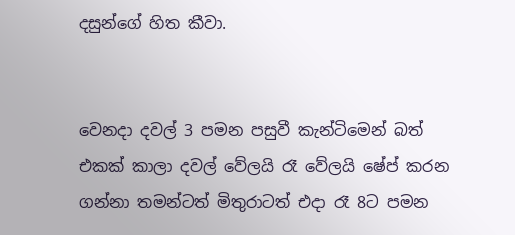දසුන්ගේ හිත කීවා.


වෙනදා දවල් 3 පමන පසුවී කැන්ටිමෙන් බත් එකක් කාලා දවල් වේලයි රෑ වේලයි ෂේප් කරන ගන්නා තමන්ටත් මිතුරාටත් එදා රෑ 8ට පමන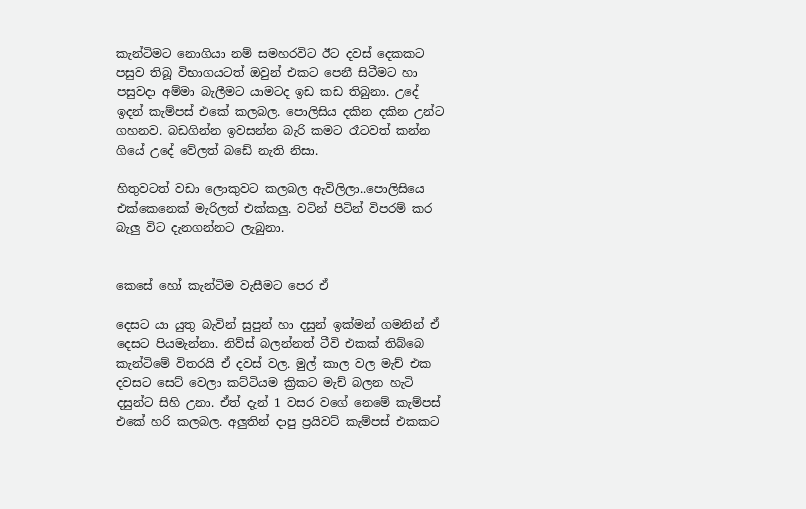කැන්ටිමට නොගියා නම් සමහරවිට ඊට දවස් දෙකකට පසුව තිබූ විභාගයටත් ඔවුන් එකට පෙනී සිටීමට හා පසුවදා අම්මා බැලීමට යාමටද ඉඩ කඩ තිබුනා. උදේ ඉදන් කැම්පස් එකේ කලබල. පොලිසිය දකින දකින උන්ට ගහනව. බඩගින්න ඉවසන්න බැරි කමට රෑටවත් කන්න ගියේ උදේ වේලත් බඩේ නැති නිසා.

හිතුවටත් වඩා ලොකුවට කලබල ඇවිලිලා..පොලිසියෙ එක්කෙනෙක් මැරිලත් එක්කලු. වටින් පිටින් විපරම් කර බැලු විට දැනගන්නට ලැබුනා.


කෙසේ හෝ කැන්ටිම වැසීමට පෙර ඒ

දෙසට යා යුතු බැවින් සුපුන් හා දසුන් ඉක්මන් ගමනින් ඒ දෙසට පියමැන්නා. නිව්ස් බලන්නත් ටීවි එකක් තිබ්බෙ කැන්ටිමේ විතරයි ඒ දවස් වල. මුල් කාල වල මැච් එක දවසට සෙට් වෙලා කට්ටියම ක්‍රිකට මැච් බලන හැටි දසුන්ට සිහි උනා. ඒත් දැන් 1 වසර වගේ නෙමේ කැම්පස් එකේ හරි කලබල. අලුතින් දාපු ප්‍රයිවට් කැම්පස් එකකට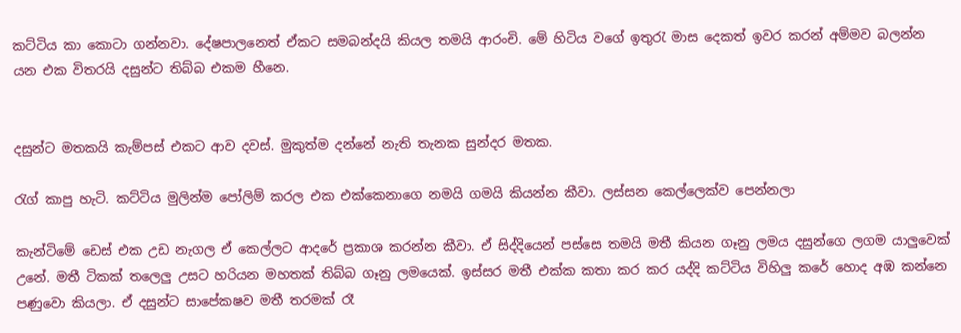කට්ටිය කා කොටා ගන්නවා. දේෂපාලනෙත් ඒකට සමබන්දයි කියල තමයි ආරංචි. මේ හිටිය වගේ ඉතුරැ මාස දෙකත් ඉවර කරන් අම්මව බලන්න යන එක විතරයි දසුන්ට තිබ්බ එකම හීනෙ.


දසුන්ට මතකයි කැම්පස් එකට ආව දවස්. මුකුත්ම දන්නේ නැති තැනක සුන්දර මතක.

රැග් කාපු හැටි. කට්ටිය මුලින්ම පෝලිම් කරල එක එක්කෙනාගෙ නමයි ගමයි කියන්න කීවා. ලස්සන කෙල්ලෙක්ව පෙන්නලා

කැන්ටිමේ ඩෙස් එක උඩ නැගල ඒ කෙල්ලට ආදරේ ප්‍රකාශ කරන්න කීවා. ඒ සිද්දියෙන් පස්සෙ තමයි මතී කියන ගෑනු ලමය දසුන්ගෙ ලගම යාලුවෙක් උනේ. මතී ටිකක් තලෙලු උසට හරියන මහතක් තිබ්බ ගෑනු ලමයෙක්. ඉස්සර මතී එක්ක කතා කර කර යද්දි කට්ටිය විහිලු කරේ හොද අඹ කන්නෙ පණුවො කියලා. ඒ දසුන්ට සාපේකෂව මතී තරමක් රෑ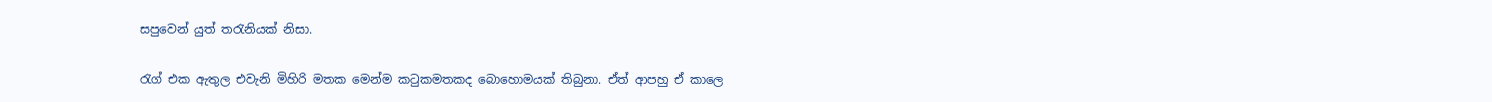සපුවෙන් යුත් තරැනියක් නිසා.

රැග් එක ඇතුල එවැනි මිහිරි මතක මෙන්ම කටුකමතකද බොහොමයක් තිබුනා. ඒත් ආපහු ඒ කාලෙ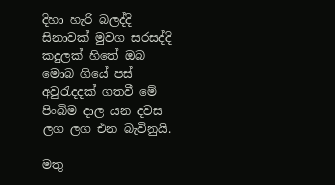දිහා හැරි බලද්දි සිනාවක් මුවග සරසද්දි කදුලක් හිතේ ඔබ මොබ ගියේ පස් අවුරැදදක් ගතවී මේ පිංබිම දාල යන දවස ලග ලග එන බැවිනුයි.

මතු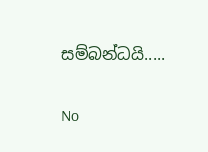සම්බන්ධයි.....

No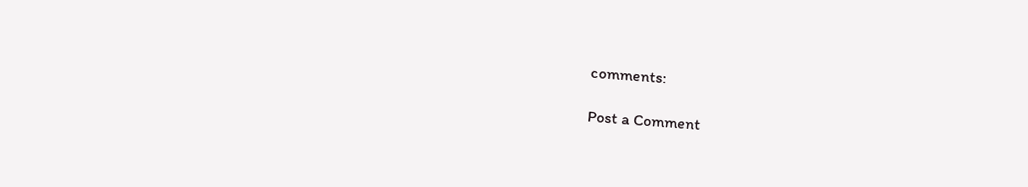comments:

Post a Comment